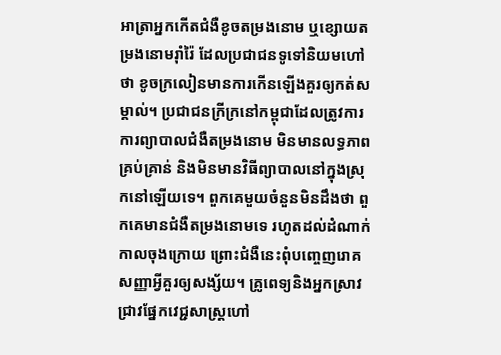អាត្រាអ្នកកើតជំងឺខូចតម្រងនោម ឬខ្សោយតម្រងនោមរ៉ាំរ៉ៃ ដែលប្រជាជនទូទៅនិយមហៅថា ខូចក្រលៀនមានការកើនឡើងគួរឲ្យកត់សម្គាល់។ ប្រជាជនក្រីក្រនៅកម្ពុជាដែលត្រូវការការព្យាបាលជំងឺតម្រងនោម មិនមានលទ្ធភាពគ្រប់គ្រាន់ និងមិនមានវិធីព្យាបាលនៅក្នុងស្រុកនៅឡើយទេ។ ពួកគេមួយចំនួនមិនដឹងថា ពួកគេមានជំងឺតម្រងនោមទេ រហូតដល់ដំណាក់កាលចុងក្រោយ ព្រោះជំងឺនេះពុំបញ្ចេញរោគសញ្ញាអ្វីគួរឲ្យសង្ស័យ។ គ្រូពេទ្យនិងអ្នកស្រាវជ្រាវផ្នែកវេជ្ជសាស្ត្រហៅ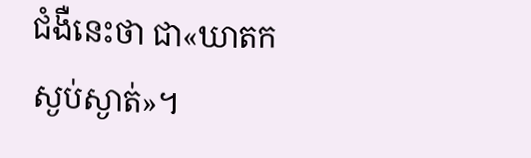ជំងឺនេះថា ជា«ឃាតកស្ងប់ស្ងាត់»។